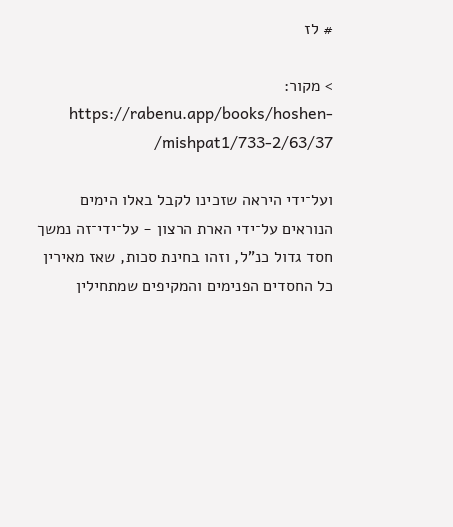# לז

> מקור: https://rabenu.app/books/hoshen-mishpat1/733-2/63/37/

ועל־ידי היראה שזכינו לקבל באלו הימים הנוראים על־ידי הארת הרצון - על־ידי־זה נמשך חסד גדול כנ"ל, וזהו בחינת סכות, שאז מאירין כל החסדים הפנימים והמקיפים שמתחילין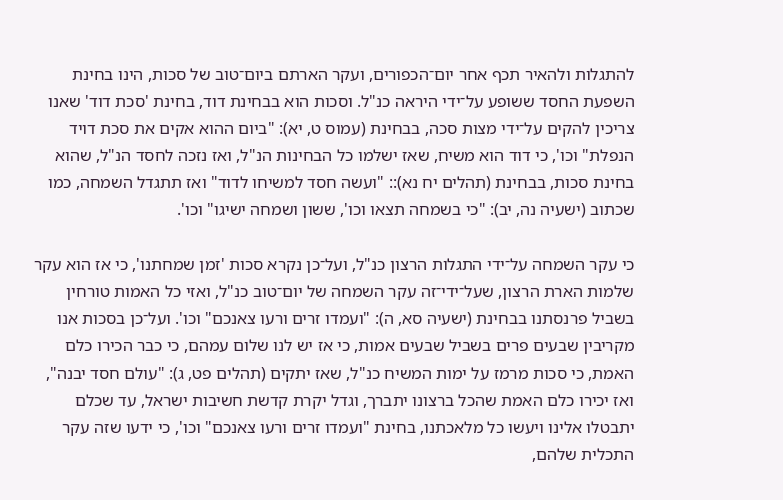להתגלות ולהאיר תכף אחר יום־הכפורים, ועקר הארתם ביום־טוב של סכות, הינו בחינת השפעת החסד ששופע על־ידי היראה כנ"ל. וסכות הוא בבחינת דוד, בחינת 'סכת דוד' שאנו צריכין להקים על־ידי מצות סכה, בבחינת (עמוס ט, יא): "ביום ההוא אקים את סכת דויד הנפלת" וכו', כי דוד הוא משיח, שאז ישלמו כל הבחינות הנ"ל, ואז נזכה לחסד הנ"ל, שהוא בחינת סכות, בבחינת (תהלים יח נא):: "ועשה חסד למשיחו לדוד" ואז תתגדל השמחה, כמו שכתוב (ישעיה נה, יב): "כי בשמחה תצאו וכו', ששון ושמחה ישיגו" וכו'.

כי עקר השמחה על־ידי התגלות הרצון כנ"ל, ועל־כן נקרא סכות 'זמן שמחתנו', כי אז הוא עקר שלמות הארת הרצון, שעל־ידי־זה עקר השמחה של יום־טוב כנ"ל, ואזי כל האמות טורחין בשביל פרנסתנו בבחינת (ישעיה סא, ה): "ועמדו זרים ורעו צאנכם" וכו'. ועל־כן בסכות אנו מקריבין שבעים פרים בשביל שבעים אמות, כי אז יש לנו שלום עמהם, כי כבר הכירו כלם האמת, כי סכות מרמז על ימות המשיח כנ"ל, שאז יתקים (תהלים פט, ג): "עולם חסד יבנה", ואז יכירו כלם האמת שהכל ברצונו יתברך, וגדל יקרת קדשת חשיבות ישראל, עד שכלם יתבטלו אלינו ויעשו כל מלאכתנו, בחינת "ועמדו זרים ורעו צאנכם" וכו', כי ידעו שזה עקר התכלית שלהם,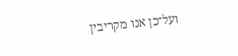ועל־כן אנו מקריבין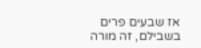אז שבעים פרים בשבילם, זה מורה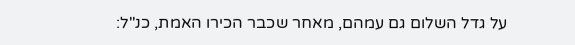על גדל השלום גם עמהם, מאחר שכבר הכירו האמת, כנ"ל: